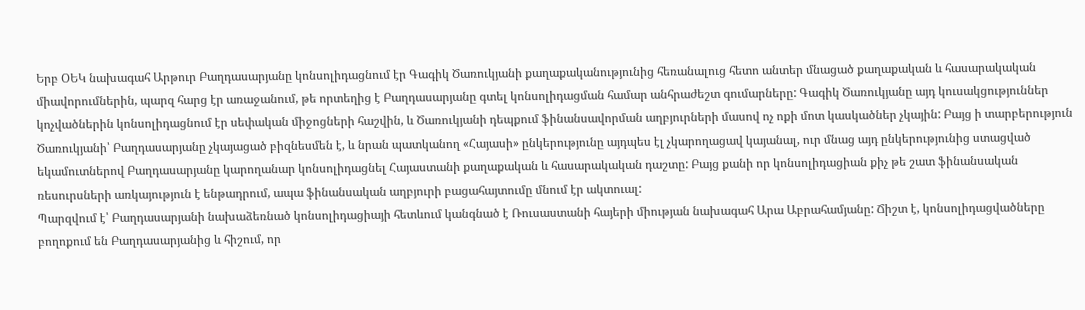Երբ ՕԵԿ նախագահ Արթուր Բաղդասարյանը կոնսոլիդացնում էր Գագիկ Ծառուկյանի քաղաքականությունից հեռանալուց հետո անտեր մնացած քաղաքական և հասարակական միավորումներին, պարզ հարց էր առաջանում, թե որտեղից է Բաղդասարյանը գտել կոնսոլիդացման համար անհրաժեշտ գումարները: Գագիկ Ծառուկյանը այդ կուսակցություններ կոչվածներին կոնսոլիդացնում էր սեփական միջոցների հաշվին, և Ծառուկյանի դեպքում ֆինանսավորման աղբյուրների մասով ոչ ոքի մոտ կասկածներ չկային: Բայց ի տարբերություն Ծառուկյանի՝ Բաղդասարյանը չկայացած բիզնեսմեն է, և նրան պատկանող «Հայասի» ընկերությունը այդպես էլ չկարողացավ կայանալ, ուր մնաց այդ ընկերությունից ստացված եկամուտներով Բաղդասարյանը կարողանար կոնսոլիդացնել Հայաստանի քաղաքական և հասարակական դաշտը: Բայց քանի որ կոնսոլիդացիան քիչ թե շատ ֆինանսական ռեսուրսների առկայություն է ենթադրում, ապա ֆինանսական աղբյուրի բացահայտումը մնում էր ակտուալ:
Պարզվում է՝ Բաղդասարյանի նախաձեռնած կոնսոլիդացիայի հետևում կանգնած է Ռուսաստանի հայերի միության նախագահ Արա Աբրահամյանը: Ճիշտ է, կոնսոլիդացվածները բողոքում են Բաղդասարյանից և հիշում, որ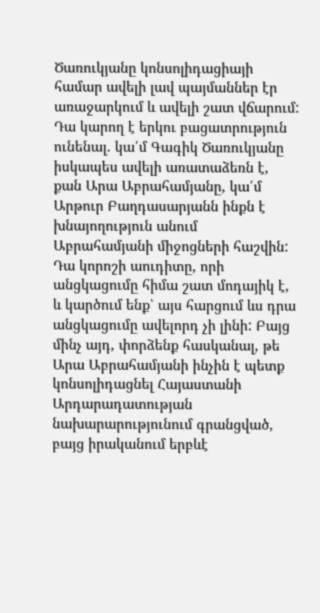Ծառուկյանը կոնսոլիդացիայի համար ավելի լավ պայմաններ էր առաջարկում և ավելի շատ վճարում: Դա կարող է երկու բացատրություն ունենալ. կա՛մ Գագիկ Ծառուկյանը իսկապես ավելի առատաձեռն է, քան Արա Աբրահամյանը, կա՛մ Արթուր Բաղդասարյանն ինքն է խնայողություն անում Աբրահամյանի միջոցների հաշվին: Դա կորոշի աուդիտը, որի անցկացումը հիմա շատ մոդայիկ է, և կարծում ենք՝ այս հարցում ևս դրա անցկացումը ավելորդ չի լինի: Բայց մինչ այդ, փորձենք հասկանալ, թե Արա Աբրահամյանի ինչին է պետք կոնսոլիդացնել Հայաստանի Արդարադատության նախարարությունում գրանցված, բայց իրականում երբևէ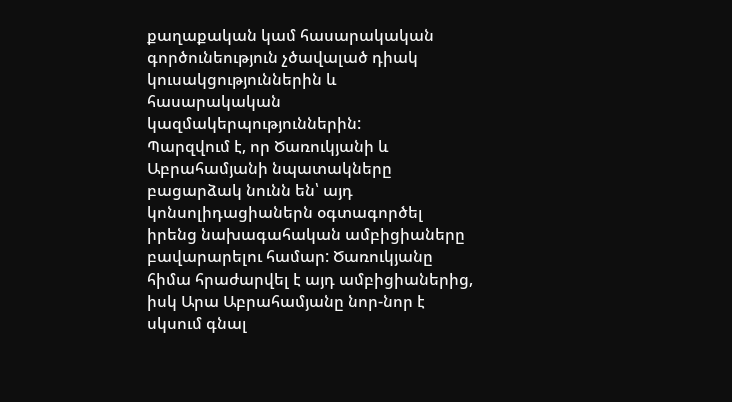քաղաքական կամ հասարակական գործունեություն չծավալած դիակ կուսակցություններին և հասարակական կազմակերպություններին:
Պարզվում է, որ Ծառուկյանի և Աբրահամյանի նպատակները բացարձակ նունն են՝ այդ կոնսոլիդացիաներն օգտագործել իրենց նախագահական ամբիցիաները բավարարելու համար: Ծառուկյանը հիմա հրաժարվել է այդ ամբիցիաներից, իսկ Արա Աբրահամյանը նոր-նոր է սկսում գնալ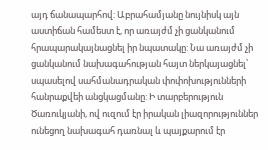այդ ճանապարհով: Աբրահամյանը նույնիսկ այն աստիճան համեստ է, որ առայժմ չի ցանկանում հրապարակայնացնել իր նպատակը: Նա առայժմ չի ցանկանում նախագահության հայտ ներկայացնել՝ սպասելով սահմանադրական փոփոխությունների հանրաքվեի անցկացմանը: Ի տարբերություն Ծառուկյանի, ով ուզում էր իրական լիազորություններ ունեցող նախագահ դառնալ և պայքարում էր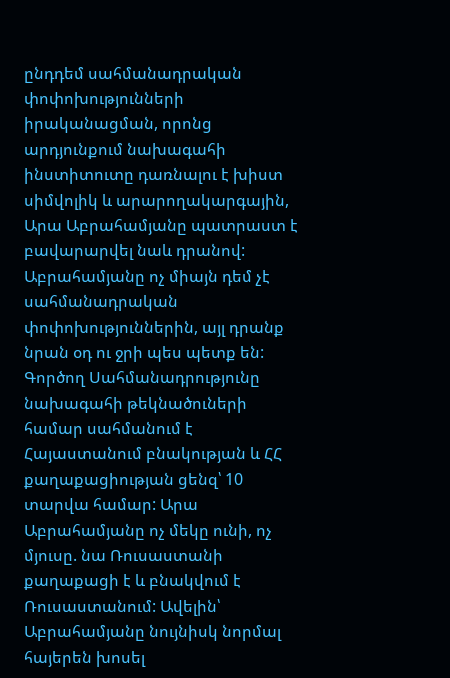ընդդեմ սահմանադրական փոփոխությունների իրականացման, որոնց արդյունքում նախագահի ինստիտուտը դառնալու է խիստ սիմվոլիկ և արարողակարգային, Արա Աբրահամյանը պատրաստ է բավարարվել նաև դրանով:
Աբրահամյանը ոչ միայն դեմ չէ սահմանադրական փոփոխություններին, այլ դրանք նրան օդ ու ջրի պես պետք են: Գործող Սահմանադրությունը նախագահի թեկնածուների համար սահմանում է Հայաստանում բնակության և ՀՀ քաղաքացիության ցենզ՝ 10 տարվա համար: Արա Աբրահամյանը ոչ մեկը ունի, ոչ մյուսը. նա Ռուսաստանի քաղաքացի է և բնակվում է Ռուսաստանում: Ավելին՝ Աբրահամյանը նույնիսկ նորմալ հայերեն խոսել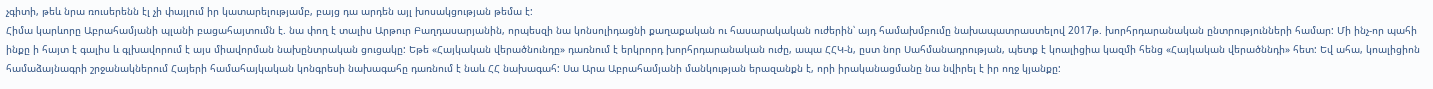չգիտի, թեև նրա ռուսերենն էլ չի փայլում իր կատարելությամբ, բայց դա արդեն այլ խոսակցության թեմա է:
Հիմա կարևորը Աբրահամյանի պլանի բացահայտումն է. նա փող է տալիս Արթուր Բաղդասարյանին, որպեսզի նա կոնսոլիդացնի քաղաքական ու հասարակական ուժերին՝ այդ համախմբումը նախապատրաստելով 2017թ. խորհրդարանական ընտրությունների համար: Մի ինչ-որ պահի ինքը ի հայտ է գալիս և գլխավորում է այս միավորման նախընտրական ցուցակը: Եթե «Հայկական վերածնունդը» դառնում է երկրորդ խորհրդարանական ուժը, ապա ՀՀԿ-ն, ըստ նոր Սահմանադրության, պետք է կոալիցիա կազմի հենց «Հայկական վերածննդի» հետ: Եվ ահա, կոալիցիոն համաձայնագրի շրջանակներում Հայերի համահայկական կոնգրեսի նախագահը դառնում է նաև ՀՀ նախագահ: Սա Արա Աբրահամյանի մանկության երազանքն է, որի իրականացմանը նա նվիրել է իր ողջ կյանքը: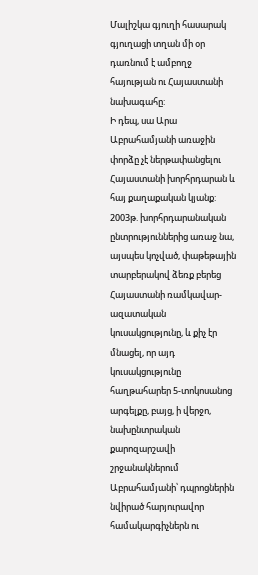Մալիշկա գյուղի հասարակ գյուղացի տղան մի օր դառնում է ամբողջ հայության ու Հայաստանի նախագահը:
Ի դեպ, սա Արա Աբրահամյանի առաջին փորձը չէ ներթափանցելու Հայաստանի խորհրդարան և հայ քաղաքական կյանք: 2003թ. խորհրդարանական ընտրություններից առաջ նա, այսպես կոչված, փաթեթային տարբերակով ձեռք բերեց Հայաստանի ռամկավար-ազատական կուսակցությունը, և քիչ էր մնացել, որ այդ կուսակցությունը հաղթահարեր 5-տոկոսանոց արգելքը, բայց, ի վերջո, նախընտրական քարոզարշավի շրջանակներում Աբրահամյանի՝ դպրոցներին նվիրած հարյուրավոր համակարգիչներն ու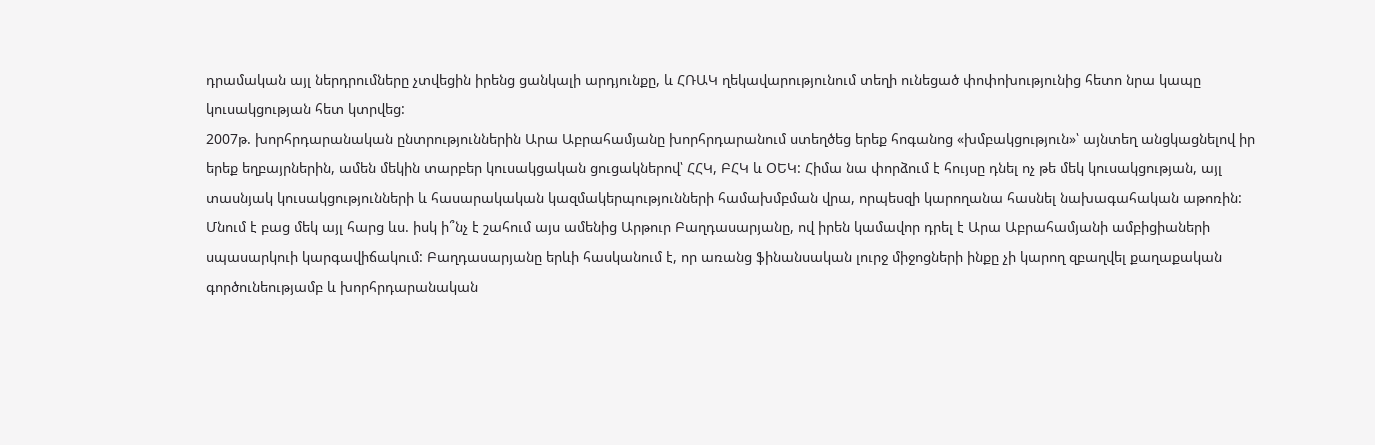դրամական այլ ներդրումները չտվեցին իրենց ցանկալի արդյունքը, և ՀՌԱԿ ղեկավարությունում տեղի ունեցած փոփոխությունից հետո նրա կապը կուսակցության հետ կտրվեց:
2007թ. խորհրդարանական ընտրություններին Արա Աբրահամյանը խորհրդարանում ստեղծեց երեք հոգանոց «խմբակցություն»՝ այնտեղ անցկացնելով իր երեք եղբայրներին, ամեն մեկին տարբեր կուսակցական ցուցակներով՝ ՀՀԿ, ԲՀԿ և ՕԵԿ: Հիմա նա փորձում է հույսը դնել ոչ թե մեկ կուսակցության, այլ տասնյակ կուսակցությունների և հասարակական կազմակերպությունների համախմբման վրա, որպեսզի կարողանա հասնել նախագահական աթոռին:
Մնում է բաց մեկ այլ հարց ևս. իսկ ի՞նչ է շահում այս ամենից Արթուր Բաղդասարյանը, ով իրեն կամավոր դրել է Արա Աբրահամյանի ամբիցիաների սպասարկուի կարգավիճակում: Բաղդասարյանը երևի հասկանում է, որ առանց ֆինանսական լուրջ միջոցների ինքը չի կարող զբաղվել քաղաքական գործունեությամբ և խորհրդարանական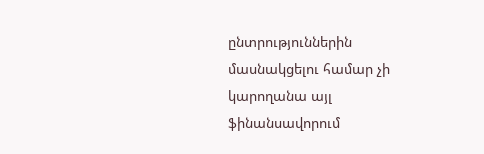ընտրություններին մասնակցելու համար չի կարողանա այլ ֆինանսավորում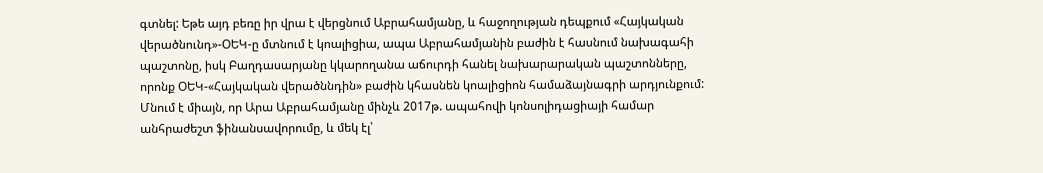գտնել: Եթե այդ բեռը իր վրա է վերցնում Աբրահամյանը, և հաջողության դեպքում «Հայկական վերածնունդ»-ՕԵԿ-ը մտնում է կոալիցիա, ապա Աբրահամյանին բաժին է հասնում նախագահի պաշտոնը, իսկ Բաղդասարյանը կկարողանա աճուրդի հանել նախարարական պաշտոնները, որոնք ՕԵԿ-«Հայկական վերածննդին» բաժին կհասնեն կոալիցիոն համաձայնագրի արդյունքում: Մնում է միայն, որ Արա Աբրահամյանը մինչև 2017թ. ապահովի կոնսոլիդացիայի համար անհրաժեշտ ֆինանսավորումը, և մեկ էլ՝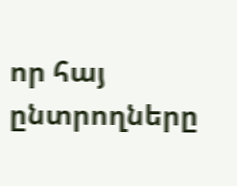որ հայ ընտրողները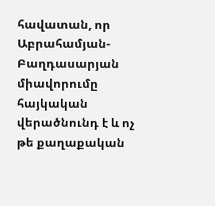հավատան, որ Աբրահամյան-Բաղդասարյան միավորումը հայկական վերածնունդ է և ոչ թե քաղաքական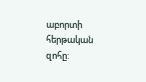աբորտի հերթական զոհը: